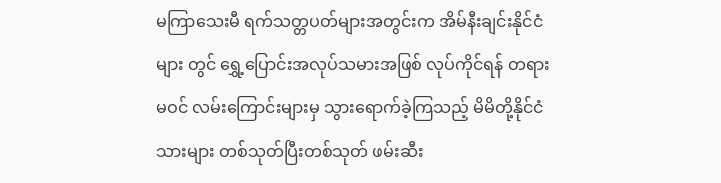မကြာသေးမီ ရက်သတ္တပတ်များအတွင်းက အိမ်နီးချင်းနိုင်ငံများ တွင် ရွှေ့ပြောင်းအလုပ်သမားအဖြစ် လုပ်ကိုင်ရန် တရားမဝင် လမ်းကြောင်းများမှ သွားရောက်ခဲ့ကြသည့် မိမိတို့နိုင်ငံသားများ တစ်သုတ်ပြီးတစ်သုတ် ဖမ်းဆီး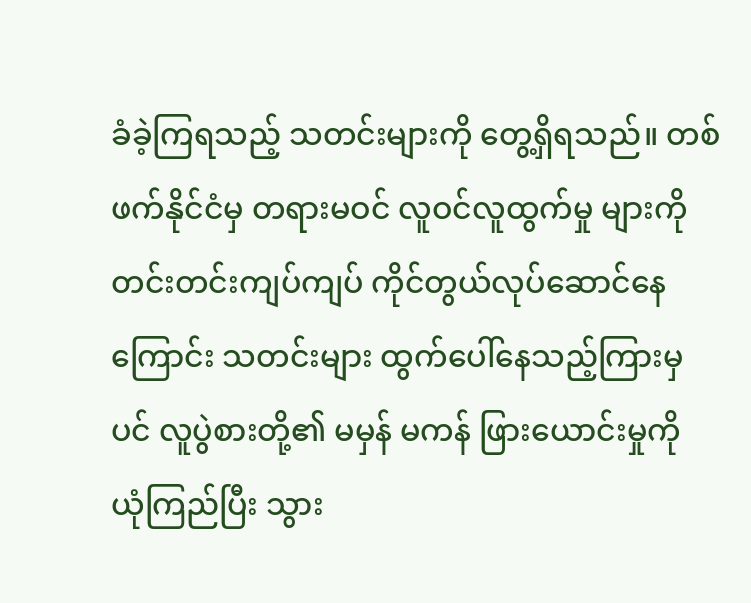ခံခဲ့ကြရသည့် သတင်းများကို တွေ့ရှိရသည်။ တစ်ဖက်နိုင်ငံမှ တရားမဝင် လူဝင်လူထွက်မှု များကို တင်းတင်းကျပ်ကျပ် ကိုင်တွယ်လုပ်ဆောင်နေကြောင်း သတင်းများ ထွက်ပေါ်နေသည့်ကြားမှပင် လူပွဲစားတို့၏ မမှန် မကန် ဖြားယောင်းမှုကို ယုံကြည်ပြီး သွား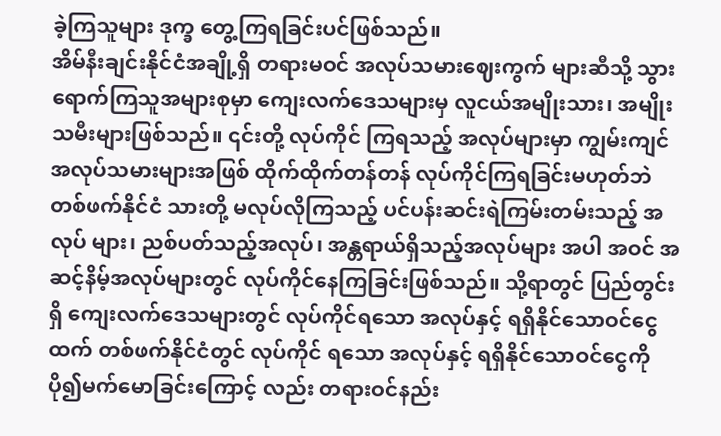ခဲ့ကြသူများ ဒုက္ခ တွေ့ကြရခြင်းပင်ဖြစ်သည်။
အိမ်နီးချင်းနိုင်ငံအချို့ရှိ တရားမဝင် အလုပ်သမားဈေးကွက် များဆီသို့ သွားရောက်ကြသူအများစုမှာ ကျေးလက်ဒေသများမှ လူငယ်အမျိုးသား၊ အမျိုးသမီးများဖြစ်သည်။ ၎င်းတို့ လုပ်ကိုင် ကြရသည့် အလုပ်များမှာ ကျွမ်းကျင်အလုပ်သမားများအဖြစ် ထိုက်ထိုက်တန်တန် လုပ်ကိုင်ကြရခြင်းမဟုတ်ဘဲ တစ်ဖက်နိုင်ငံ သားတို့ မလုပ်လိုကြသည့် ပင်ပန်းဆင်းရဲကြမ်းတမ်းသည့် အလုပ် များ၊ ညစ်ပတ်သည့်အလုပ်၊ အန္တရာယ်ရှိသည့်အလုပ်များ အပါ အဝင် အဆင့်နိမ့်အလုပ်များတွင် လုပ်ကိုင်နေကြခြင်းဖြစ်သည်။ သို့ရာတွင် ပြည်တွင်းရှိ ကျေးလက်ဒေသများတွင် လုပ်ကိုင်ရသော အလုပ်နှင့် ရရှိနိုင်သောဝင်ငွေထက် တစ်ဖက်နိုင်ငံတွင် လုပ်ကိုင် ရသော အလုပ်နှင့် ရရှိနိုင်သောဝင်ငွေကို ပို၍မက်မောခြင်းကြောင့် လည်း တရားဝင်နည်း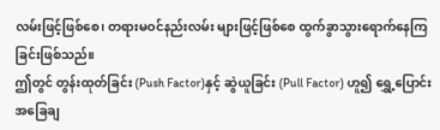လမ်းဖြင့်ဖြစ်စေ၊ တရားမဝင်နည်းလမ်း များဖြင့်ဖြစ်စေ ထွက်ခွာသွားရောက်နေကြခြင်းဖြစ်သည်။
ဤတွင် တွန်းထုတ်ခြင်း (Push Factor)နှင့် ဆွဲယူခြင်း (Pull Factor) ဟူ၍ ရွှေ့ပြောင်းအခြေချ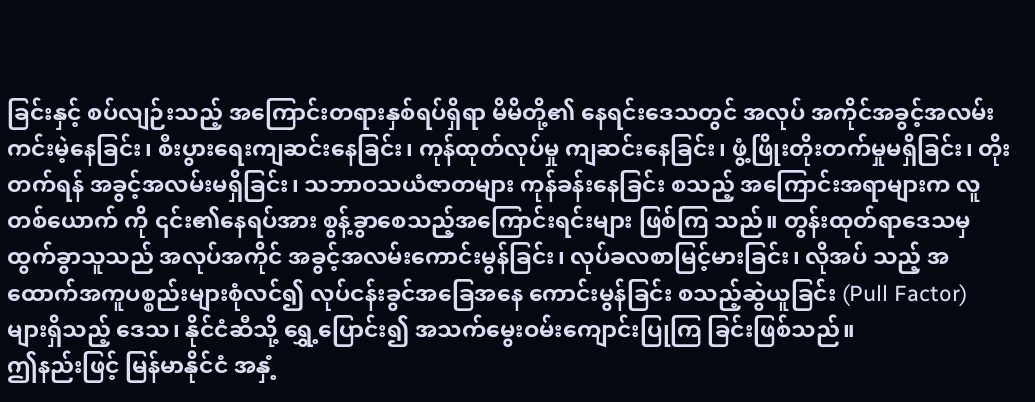ခြင်းနှင့် စပ်လျဉ်းသည့် အကြောင်းတရားနှစ်ရပ်ရှိရာ မိမိတို့၏ နေရင်းဒေသတွင် အလုပ် အကိုင်အခွင့်အလမ်း ကင်းမဲ့နေခြင်း၊ စီးပွားရေးကျဆင်းနေခြင်း၊ ကုန်ထုတ်လုပ်မှု ကျဆင်းနေခြင်း၊ ဖွံ့ဖြိုးတိုးတက်မှုမရှိခြင်း၊ တိုးတက်ရန် အခွင့်အလမ်းမရှိခြင်း၊ သဘာဝသယံဇာတများ ကုန်ခန်းနေခြင်း စသည့် အကြောင်းအရာများက လူတစ်ယောက် ကို ၎င်း၏နေရပ်အား စွန့်ခွာစေသည့်အကြောင်းရင်းများ ဖြစ်ကြ သည်။ တွန်းထုတ်ရာဒေသမှ ထွက်ခွာသူသည် အလုပ်အကိုင် အခွင့်အလမ်းကောင်းမွန်ခြင်း၊ လုပ်ခလစာမြင့်မားခြင်း၊ လိုအပ် သည့် အထောက်အကူပစ္စည်းများစုံလင်၍ လုပ်ငန်းခွင်အခြေအနေ ကောင်းမွန်ခြင်း စသည့်ဆွဲယူခြင်း (Pull Factor) များရှိသည့် ဒေသ၊ နိုင်ငံဆီသို့ ရွှေ့ပြောင်း၍ အသက်မွေးဝမ်းကျောင်းပြုကြ ခြင်းဖြစ်သည်။
ဤနည်းဖြင့် မြန်မာနိုင်ငံ အနှံ့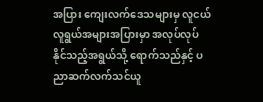အပြား ကျေးလက်ဒေသများမှ လူငယ်လူရွယ်အများအပြားမှာ အလုပ်လုပ်နိုင်သည့်အရွယ်သို့ ရောက်သည်နှင့် ပညာဆက်လက်သင်ယူ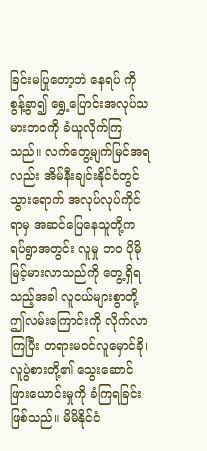ခြင်းမပြုတော့ဘဲ နေရပ် ကို စွန့်ခွာ၍ ရွှေ့ပြောင်းအလုပ်သမားဘဝကို ခံယူလိုက်ကြသည်။ လက်တွေ့မျက်မြင်အရလည်း အိမ်နီးချင်းနိုင်ငံတွင် သွားရောက် အလုပ်လုပ်ကိုင်ရာမှ အဆင်ပြေနေသူတို့က ရပ်ရွာအတွင်း လူမှု ဘဝ ပိုမိုမြင့်မားလာသည်ကို တွေ့ရှိရသည့်အခါ လူငယ်များစွာတို့ ဤလမ်းကြောင်းကို လိုက်လာကြပြီး တရားမဝင်လူမှောင်ခို၊ လူပွဲစားတို့၏ သွေးဆောင်ဖြားယောင်းမှုကို ခံကြရခြင်းဖြစ်သည်။ မိမိနိုင်ငံ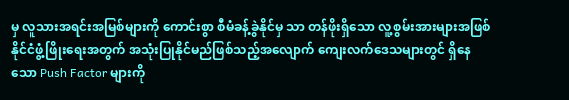မှ လူသားအရင်းအမြစ်များကို ကောင်းစွာ စီမံခန့်ခွဲနိုင်မှ သာ တန်ဖိုးရှိသော လူ့စွမ်းအားများအဖြစ် နိုင်ငံဖွံ့ဖြိုးရေးအတွက် အသုံးပြုနိုင်မည်ဖြစ်သည့်အလျောက် ကျေးလက်ဒေသများတွင် ရှိနေသော Push Factor များကို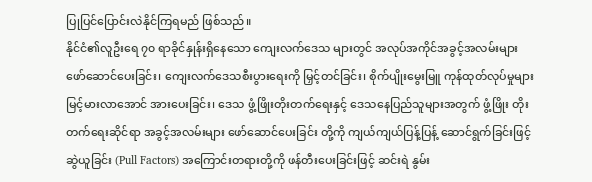ပြုပြင်ပြောင်းလဲနိုင်ကြရမည် ဖြစ်သည်။
နိုင်ငံ၏လူဦးရေ ၇၀ ရာခိုင်နှုန်းရှိနေသော ကျေးလက်ဒေသ များတွင် အလုပ်အကိုင်အခွင့်အလမ်းများ ဖော်ဆောင်ပေးခြင်း၊ ကျေးလက်ဒေသစီးပွားရေးကို မြှင့်တင်ခြင်း၊ စိုက်ပျိုးမွေးမြူ ကုန်ထုတ်လုပ်မှုများ မြင့်မားလာအောင် အားပေးခြင်း၊ ဒေသ ဖွံ့ဖြိုးတိုးတက်ရေးနှင့် ဒေသနေပြည်သူများအတွက် ဖွံ့ဖြိုး တိုးတက်ရေးဆိုင်ရာ အခွင့်အလမ်းများ ဖော်ဆောင်ပေးခြင်း တို့ကို ကျယ်ကျယ်ပြန့်ပြန့် ဆောင်ရွက်ခြင်းဖြင့် ဆွဲယူခြင်း (Pull Factors) အကြောင်းတရားတို့ကို ဖန်တီးပေးခြင်းဖြင့် ဆင်းရဲ နွမ်း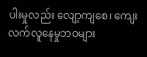ပါးမှုလည်း လျော့ကျစေ၊ ကျေးလက်လူနေမှုဘဝများ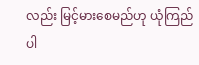လည်း မြင့်မားစေမည်ဟု ယုံကြည်ပါ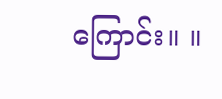ကြောင်း။ ။